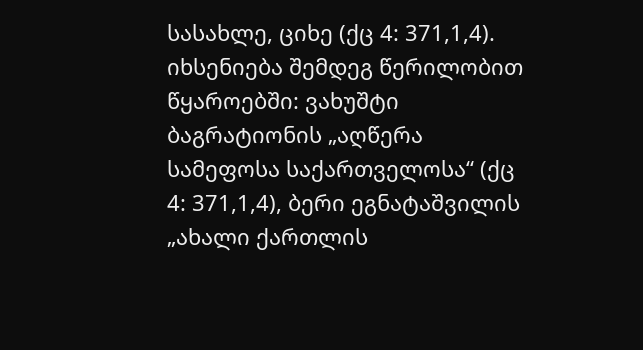სასახლე, ციხე (ქც 4: 371,1,4).
იხსენიება შემდეგ წერილობით წყაროებში: ვახუშტი ბაგრატიონის „აღწერა სამეფოსა საქართველოსა“ (ქც 4: 371,1,4), ბერი ეგნატაშვილის „ახალი ქართლის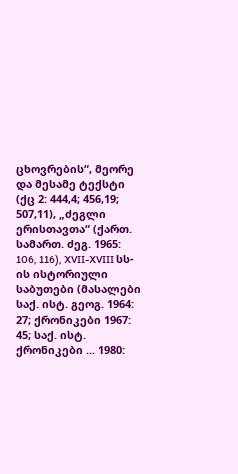ცხოვრების“, მეორე და მესამე ტექსტი (ქც 2: 444,4; 456,19; 507,11), „ძეგლი ერისთავთა“ (ქართ. სამართ. ძეგ. 1965: 106, 116), XVII-XVIII სს-ის ისტორიული საბუთები (მასალები საქ. ისტ. გეოგ. 1964: 27; ქრონიკები 1967: 45; საქ. ისტ. ქრონიკები ... 1980: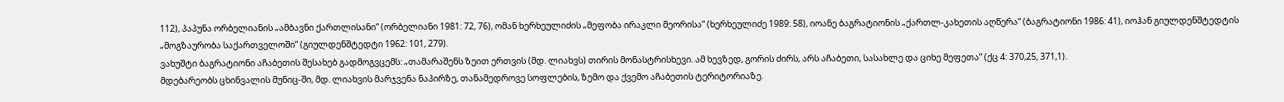112), პაპუნა ორბელიანის „ამბავნი ქართლისანი“ (ორბელიანი 1981: 72, 76), ომან ხერხეულიძის „მეფობა ირაკლი მეორისა“ (ხერხეულიძე 1989: 58), იოანე ბაგრატიონის „ქართლ-კახეთის აღწერა“ (ბაგრატიონი 1986: 41), იოჰან გიულდენშტედტის „მოგზაურობა საქართველოში“ (გიულდენშტედტი 1962: 101, 279).
ვახუშტი ბაგრატიონი აჩაბეთის შესახებ გადმოგვცემს: „თამარაშენს ზეით ერთვის (მდ. ლიახვს) თირის მონასტრისხევი. ამ ხევზედ, გორის ძირს, არს აჩაბეთი, სასახლე და ციხე მეფეთა“ (ქც 4: 370,25, 371,1).
მდებარეობს ცხინვალის მუნიც-ში, მდ. ლიახვის მარჯვენა ნაპირზე, თანამედროვე სოფლების, ზემო და ქვემო აჩაბეთის ტერიტორიაზე.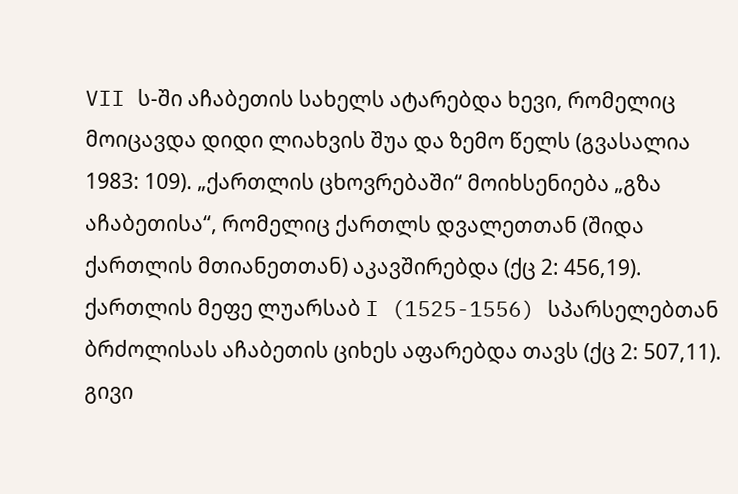VII ს-ში აჩაბეთის სახელს ატარებდა ხევი, რომელიც მოიცავდა დიდი ლიახვის შუა და ზემო წელს (გვასალია 1983: 109). „ქართლის ცხოვრებაში“ მოიხსენიება „გზა აჩაბეთისა“, რომელიც ქართლს დვალეთთან (შიდა ქართლის მთიანეთთან) აკავშირებდა (ქც 2: 456,19).
ქართლის მეფე ლუარსაბ I (1525-1556) სპარსელებთან ბრძოლისას აჩაბეთის ციხეს აფარებდა თავს (ქც 2: 507,11). გივი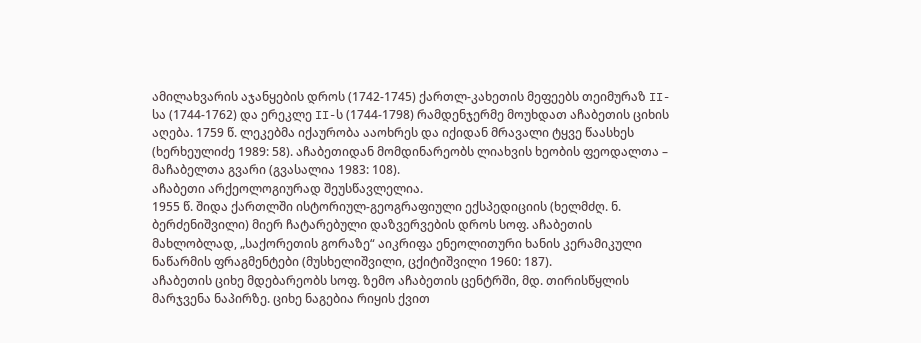ამილახვარის აჯანყების დროს (1742-1745) ქართლ-კახეთის მეფეებს თეიმურაზ II-სა (1744-1762) და ერეკლე II-ს (1744-1798) რამდენჯერმე მოუხდათ აჩაბეთის ციხის აღება. 1759 წ. ლეკებმა იქაურობა ააოხრეს და იქიდან მრავალი ტყვე წაასხეს (ხერხეულიძე 1989: 58). აჩაბეთიდან მომდინარეობს ლიახვის ხეობის ფეოდალთა – მაჩაბელთა გვარი (გვასალია 1983: 108).
აჩაბეთი არქეოლოგიურად შეუსწავლელია.
1955 წ. შიდა ქართლში ისტორიულ-გეოგრაფიული ექსპედიციის (ხელმძღ. ნ. ბერძენიშვილი) მიერ ჩატარებული დაზვერვების დროს სოფ. აჩაბეთის მახლობლად, „საქორეთის გორაზე“ აიკრიფა ენეოლითური ხანის კერამიკული ნაწარმის ფრაგმენტები (მუსხელიშვილი, ცქიტიშვილი 1960: 187).
აჩაბეთის ციხე მდებარეობს სოფ. ზემო აჩაბეთის ცენტრში, მდ. თირისწყლის მარჯვენა ნაპირზე. ციხე ნაგებია რიყის ქვით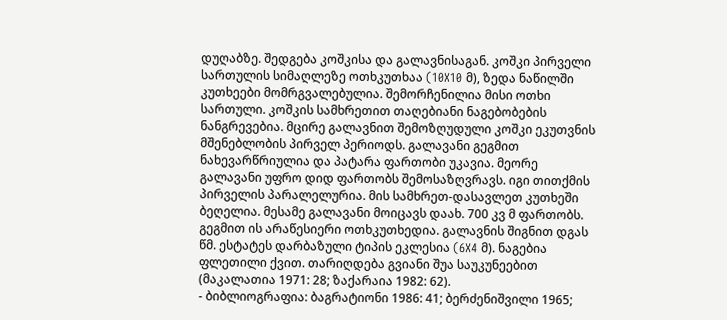დუღაბზე. შედგება კოშკისა და გალავნისაგან. კოშკი პირველი სართულის სიმაღლეზე ოთხკუთხაა (10X10 მ), ზედა ნაწილში კუთხეები მომრგვალებულია. შემორჩენილია მისი ოთხი სართული. კოშკის სამხრეთით თაღებიანი ნაგებობების ნანგრევებია. მცირე გალავნით შემოზღუდული კოშკი ეკუთვნის მშენებლობის პირველ პერიოდს. გალავანი გეგმით ნახევარწრიულია და პატარა ფართობი უკავია. მეორე გალავანი უფრო დიდ ფართობს შემოსაზღვრავს. იგი თითქმის პირველის პარალელურია. მის სამხრეთ-დასავლეთ კუთხეში ბეღელია. მესამე გალავანი მოიცავს დაახ. 700 კვ მ ფართობს. გეგმით ის არაწესიერი ოთხკუთხედია. გალავნის შიგნით დგას წმ. ესტატეს დარბაზული ტიპის ეკლესია (6X4 მ). ნაგებია ფლეთილი ქვით. თარიღდება გვიანი შუა საუკუნეებით (მაკალათია 1971: 28; ზაქარაია 1982: 62).
- ბიბლიოგრაფია: ბაგრატიონი 1986: 41; ბერძენიშვილი 1965;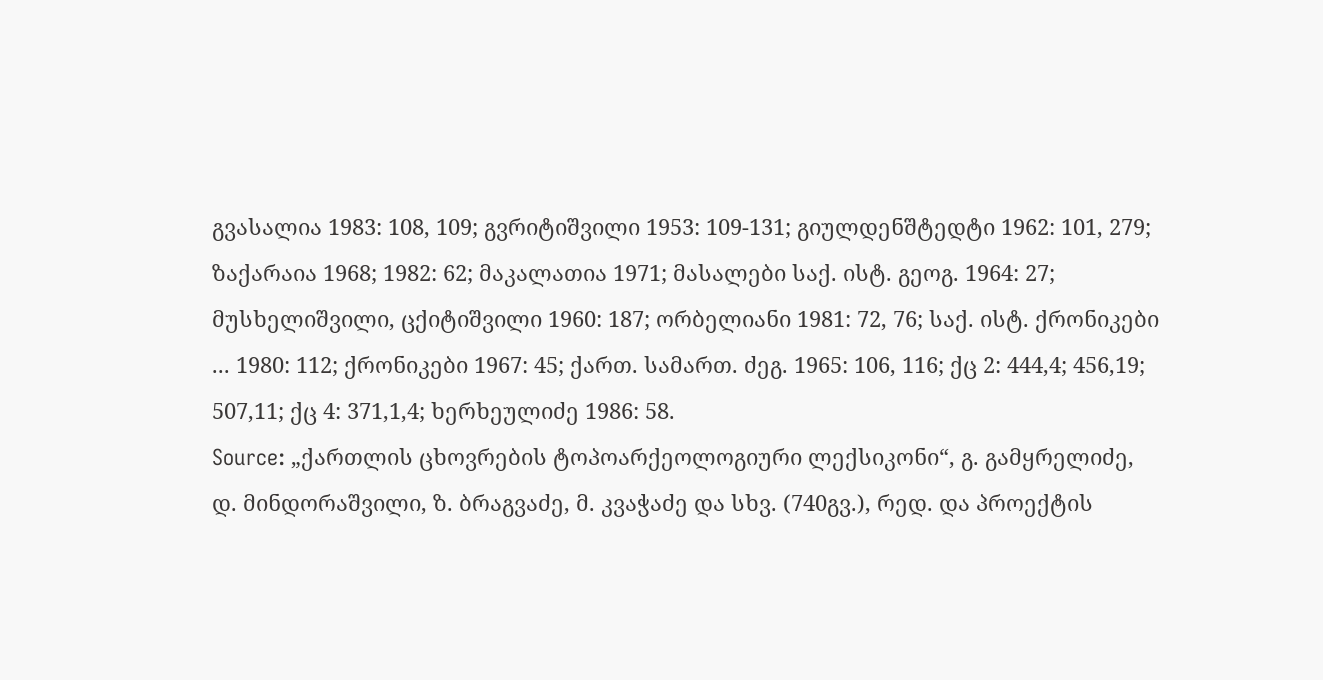გვასალია 1983: 108, 109; გვრიტიშვილი 1953: 109-131; გიულდენშტედტი 1962: 101, 279; ზაქარაია 1968; 1982: 62; მაკალათია 1971; მასალები საქ. ისტ. გეოგ. 1964: 27; მუსხელიშვილი, ცქიტიშვილი 1960: 187; ორბელიანი 1981: 72, 76; საქ. ისტ. ქრონიკები ... 1980: 112; ქრონიკები 1967: 45; ქართ. სამართ. ძეგ. 1965: 106, 116; ქც 2: 444,4; 456,19; 507,11; ქც 4: 371,1,4; ხერხეულიძე 1986: 58.
Source: „ქართლის ცხოვრების ტოპოარქეოლოგიური ლექსიკონი“, გ. გამყრელიძე, დ. მინდორაშვილი, ზ. ბრაგვაძე, მ. კვაჭაძე და სხვ. (740გვ.), რედ. და პროექტის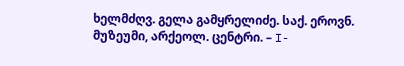ხელმძღვ. გელა გამყრელიძე. საქ. ეროვნ. მუზეუმი, არქეოლ. ცენტრი. – I-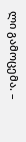ლი გამოცემა. –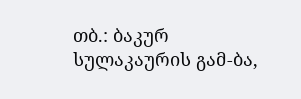თბ.: ბაკურ სულაკაურის გამ-ბა,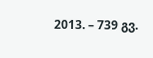2013. – 739 გვ.